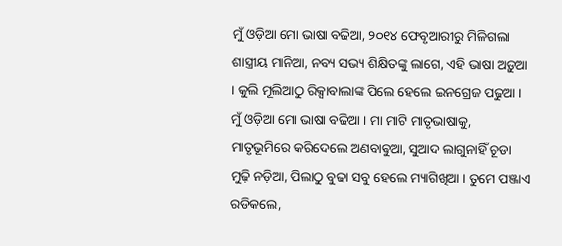ମୁଁ ଓଡ଼ିଆ ମୋ ଭାଷା ବଢିଆ, ୨୦୧୪ ଫେବୃଆରୀରୁ ମିଳିଗଲା ଶାସ୍ତ୍ରୀୟ ମାନିଆ, ନବ୍ୟ ସଭ୍ୟ ଶିକ୍ଷିତଙ୍କୁ ଲାଗେ, ଏହି ଭାଷା ଅଡ଼ୁଆ । କୁଲି ମୂଲିଆଠୁ ରିକ୍ସାବାଲାଙ୍କ ପିଲେ ହେଲେ ଇନଗ୍ରେଜ ପଢୁଆ । ମୁଁ ଓଡ଼ିଆ ମୋ ଭାଷା ବଢିଆ । ମା ମାଟି ମାତୃଭାଷାକୁ, ମାତୃଭୂମିରେ କରିଦେଲେ ଅଣବାଵୁଆ, ସୁଆଦ ଲାଗୁନାହିଁ ଚୂଡା ମୁଢ଼ି ନଡ଼ିଆ, ପିଲାଠୁ ବୁଢା ସବୁ ହେଲେ ମ୍ୟାଗିଖିଆ । ତୁମେ ପଞ୍ଜାଏ ରଡିକଲେ,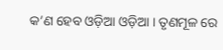କ’ଣ ହେବ ଓଡ଼ିଆ ଓଡ଼ିଆ । ତୃଣମୂଳ ରେ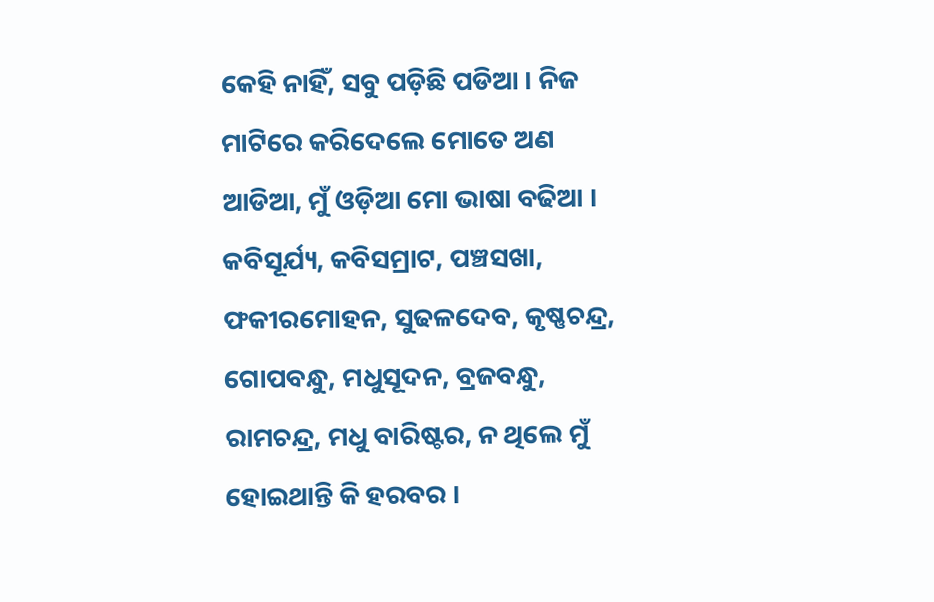କେହି ନାହିଁ, ସବୁ ପଡ଼ିଛି ପଡିଆ । ନିଜ ମାଟିରେ କରିଦେଲେ ମୋତେ ଅଣ ଆଡିଆ, ମୁଁ ଓଡ଼ିଆ ମୋ ଭାଷା ବଢିଆ । କବିସୂର୍ଯ୍ୟ, କବିସମ୍ରାଟ, ପଞ୍ଚସଖା, ଫକୀରମୋହନ, ସୁଢଳଦେବ, କୃଷ୍ଣଚନ୍ଦ୍ର, ଗୋପବନ୍ଧୁ, ମଧୁସୂଦନ, ବ୍ରଜବନ୍ଧୁ, ରାମଚନ୍ଦ୍ର, ମଧୁ ବାରିଷ୍ଟର, ନ ଥିଲେ ମୁଁ ହୋଇଥାନ୍ତି କି ହରବର ।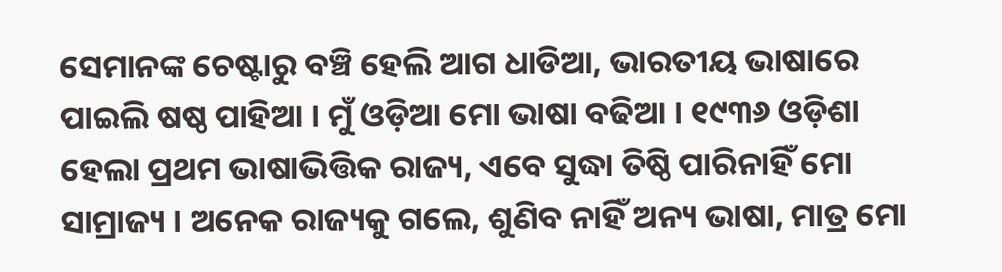ସେମାନଙ୍କ ଚେଷ୍ଟାରୁ ବଞ୍ଚି ହେଲି ଆଗ ଧାଡିଆ, ଭାରତୀୟ ଭାଷାରେ ପାଇଲି ଷଷ୍ଠ ପାହିଆ । ମୁଁ ଓଡ଼ିଆ ମୋ ଭାଷା ବଢିଆ । ୧୯୩୬ ଓଡ଼ିଶା ହେଲା ପ୍ରଥମ ଭାଷାଭିତ୍ତିକ ରାଜ୍ୟ, ଏବେ ସୁଦ୍ଧା ତିଷ୍ଠି ପାରିନାହିଁ ମୋ ସାମ୍ରାଜ୍ୟ । ଅନେକ ରାଜ୍ୟକୁ ଗଲେ, ଶୁଣିବ ନାହିଁ ଅନ୍ୟ ଭାଷା, ମାତ୍ର ମୋ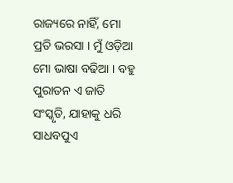ରାଜ୍ୟରେ ନାହିଁ, ମୋ ପ୍ରତି ଭରସା । ମୁଁ ଓଡ଼ିଆ ମୋ ଭାଷା ବଢିଆ । ବହୁ ପୁରାତନ ଏ ଜାତି ସଂସ୍କୃତି, ଯାହାକୁ ଧରି ସାଧବପୁଏ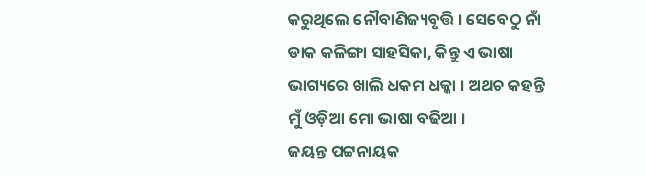କରୁଥିଲେ ନୌବାଣିଜ୍ୟବୃତ୍ତି । ସେବେଠୁ ନାଁ ଡାକ କଳିଙ୍ଗା ସାହସିକା, କିନ୍ତୁ ଏ ଭାଷା ଭାଗ୍ୟରେ ଖାଲି ଧକମ ଧକ୍କା । ଅଥଚ କହନ୍ତି ମୁଁ ଓଡ଼ିଆ ମୋ ଭାଷା ବଢିଆ ।
ଜୟନ୍ତ ପଟ୍ଟନାୟକ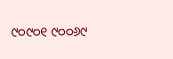୯୦୯୦୧ ୯୦୦୬୯